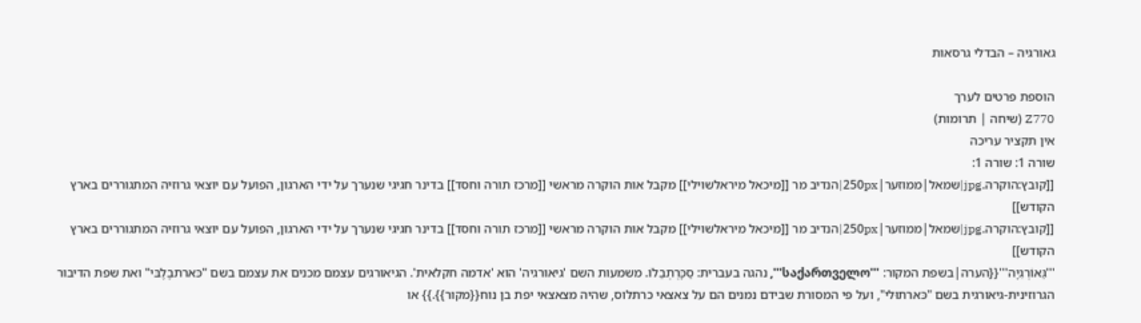גאורגיה – הבדלי גרסאות

הוספת פרטים לערך
Z770 (שיחה | תרומות)
אין תקציר עריכה
שורה 1: שורה 1:
[[קובץ:הוקרה.jpg|שמאל|ממוזער|250px|הנדיב מר [[מיכאל מיראלשוילי]] מקבל אות הוקרה מראשי [[מרכז תורה וחסד]] בדינר חגיגי שנערך על ידי הארגון, הפועל עם יוצאי גרוזיה המתגוררים בארץ הקודש]]
[[קובץ:הוקרה.jpg|שמאל|ממוזער|250px|הנדיב מר [[מיכאל מיראלשוילי]] מקבל אות הוקרה מראשי [[מרכז תורה וחסד]] בדינר חגיגי שנערך על ידי הארגון, הפועל עם יוצאי גרוזיה המתגוררים בארץ הקודש]]
'''גֵּאוֹרְגִיָה'''{{הערה|בשפת המקור: '''საქართველო''', נהגה בעברית: סַכָּרְתְבֵלוֹ. משמעות השם 'גיאורגיה' הוא 'אדמה חקלאית'. הגיאורגים עצמם מכנים את עצמם בשם "כּארתבֶלֶבּי" ואת שפת הדיבור הגרוזינית-גיאורגית בשם "כּארתוּלי", ועל פי המסורת שבידם נמנים הם על צאצאי כרתלוס, שהיה מצאצאי יפת בן נוח{{מקור}}.}} או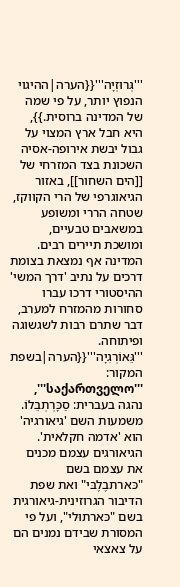'''גְּרוּזְיָה'''{{הערה|ההיגוי הנפוץ יותר, על פי שמה של המדינה ברוסית.}}, היא חבל ארץ המצוי על גבול יבשת אירופה-אסיה השכונת בצד המזרחי של [[הים השחור]], באזור הגיאוגרפי של הרי הקווקז, שטחה הררי ומשופע במשאבים טבעיים, ומושכת תיירים רבים. המדינה אף נמצאת בצומת דרכים על נתיב 'דרך המשי' ההיסטורי דרכו עברו סחורות מהמזרח למערב, דבר שתרם רבות לשגשוגה ופיתוחה.
'''גֵּאוֹרְגִיָה'''{{הערה|בשפת המקור: '''საქართველო''', נהגה בעברית: סַכָּרְתְבֵלוֹ. משמעות השם 'גיאורגיה' הוא 'אדמה חקלאית'. הגיאורגים עצמם מכנים את עצמם בשם "כּארתבֶלֶבּי" ואת שפת הדיבור הגרוזינית-גיאורגית בשם "כּארתוּלי", ועל פי המסורת שבידם נמנים הם על צאצאי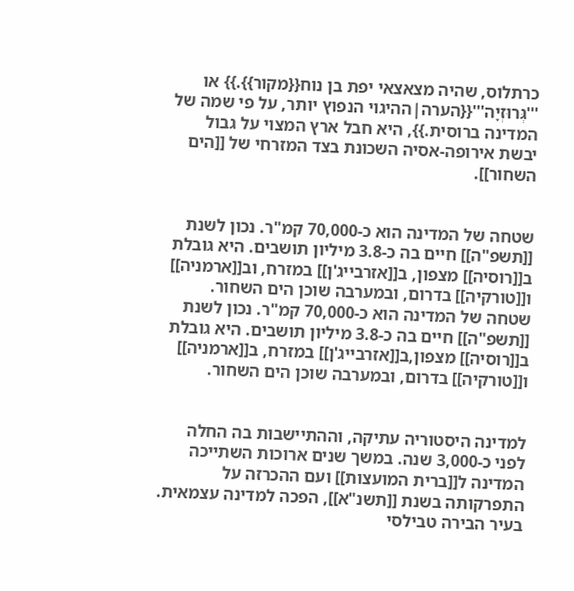כרתלוס, שהיה מצאצאי יפת בן נוח{{מקור}}.}} או '''גְּרוּזְיָה'''{{הערה|ההיגוי הנפוץ יותר, על פי שמה של המדינה ברוסית.}}, היא חבל ארץ המצוי על גבול יבשת אירופה-אסיה השכונת בצד המזרחי של [[הים השחור]].


שטחה של המדינה הוא כ-70,000 קמ"ר. נכון לשנת [[תשפ"ה]] חיים בה כ-3.8 מיליון תושבים. היא גובלת ב[[רוסיה]] מצפון, ב[[אזרבייג'ן]] במזרח, וב[[ארמניה]] ו[[טורקיה]] בדרום, ובמערבה שוכן הים השחור.
שטחה של המדינה הוא כ-70,000 קמ"ר. נכון לשנת [[תשפ"ה]] חיים בה כ-3.8 מיליון תושבים. היא גובלת ב[[רוסיה]] מצפון,ב[[אזרבייג'ן]] במזרח, ב[[ארמניה]] ו[[טורקיה]] בדרום, ובמערבה שוכן הים השחור.


למדינה היסטוריה עתיקה, וההתיישבות בה החלה לפני כ-3,000 שנה. במשך שנים ארוכות השתייכה המדינה ל[[ברית המועצות]] ועם ההכרזה על התפרקותה בשנת [[תשנ"א]], הפכה למדינה עצמאית. בעיר הבירה טבילסי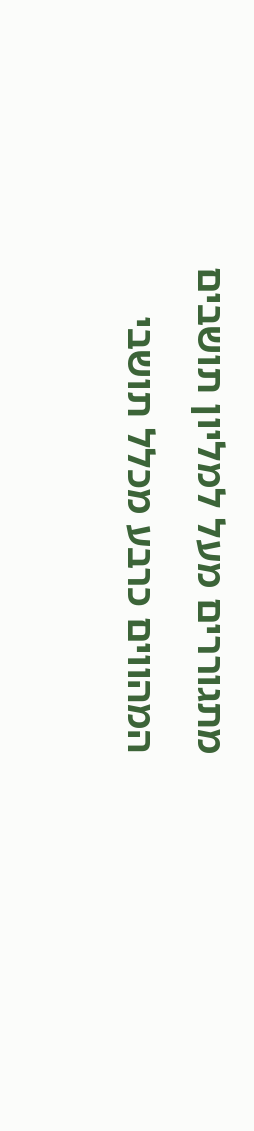מתגוררים מעל למליון תושבים המהווים כרבע מכלל תושבי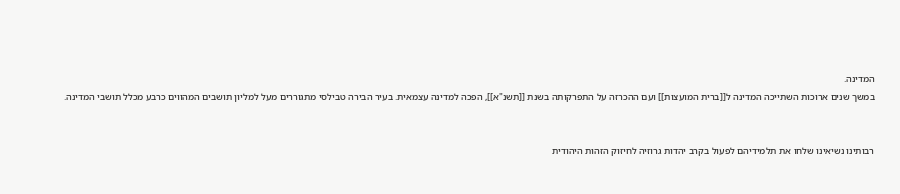המדינה.
במשך שנים ארוכות השתייכה המדינה ל[[ברית המועצות]] ועם ההכרזה על התפרקותה בשנת [[תשנ"א]], הפכה למדינה עצמאית. בעיר הבירה טבילסי מתגוררים מעל למליון תושבים המהווים כרבע מכלל תושבי המדינה.


רבותינו נשיאינו שלחו את תלמידיהם לפעול בקרב יהדות גרוזיה לחיזוק הזהות היהודית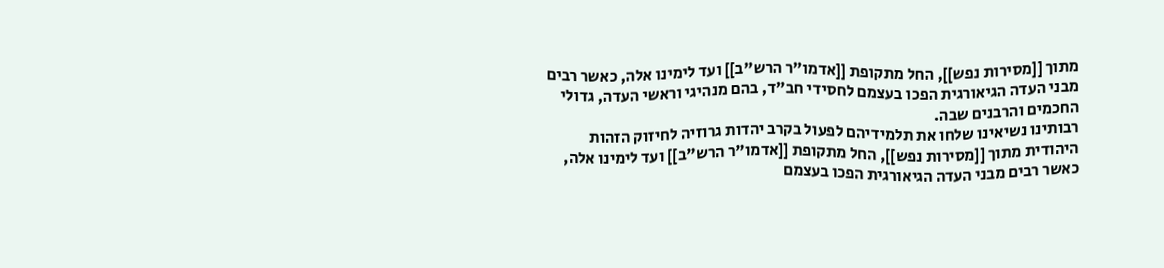מתוך [[מסירות נפש]], החל מתקופת [[אדמו"ר הרש"ב]] ועד לימינו אלה, כאשר רבים מבני העדה הגיאורגית הפכו בעצמם לחסידי חב"ד, בהם מנהיגי וראשי העדה, גדולי החכמים והרבנים שבה.
רבותינו נשיאינו שלחו את תלמידיהם לפעול בקרב יהדות גרוזיה לחיזוק הזהות היהודית מתוך [[מסירות נפש]], החל מתקופת [[אדמו"ר הרש"ב]] ועד לימינו אלה, כאשר רבים מבני העדה הגיאורגית הפכו בעצמם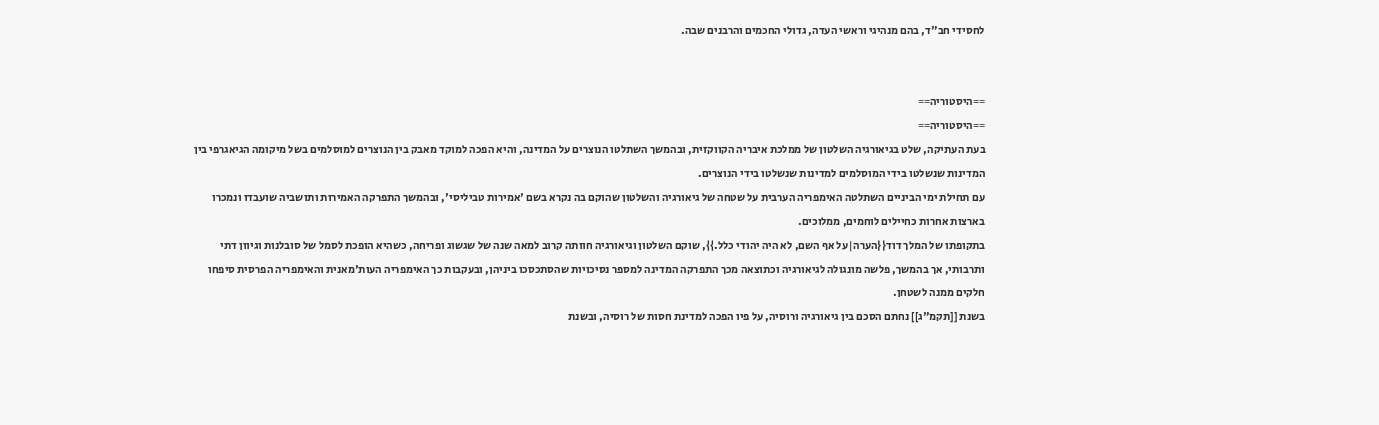לחסידי חב"ד, בהם מנהיגי וראשי העדה, גדולי החכמים והרבנים שבה.


==היסטוריה==
==היסטוריה==
בעת העתיקה, שלט בגיאורגיה השלטון של ממלכת איבריה הקווקזית, ובהמשך השתלטו הנוצרים על המדינה, והיא הפכה למוקד מאבק בין הנוצרים למוסלמים בשל מיקומה הגיאגרפי בין המדינות שנשלטו בידי המוסלמים למדינות שנשלטו בידי הנוצרים.
עם תחילת ימי הביניים השתלטה האימפריה הערבית על שטחה של גיאורגיה והשלטון שהוקם בה נקרא בשם 'אמירות טביליסי', ובהמשך התפרקה האמירות ותושביה שועבדו ונמכרו בארצות אחרות כחיילים לוחמים, ממלוכים.
בתקופתו של המלך דוד{{הערה|על אף השם, לא היה יהודי כלל.}}, שוקם השלטון וגיאורגיה חוותה קרוב למאה שנה של שגשוג ופריחה, כשהיא הופכת לסמל של סובלנות וגיוון דתי ותרבותי, אך בהמשך, פלשה מונגולה לגיאורגיה וכתוצאה מכך התפרקה המדינה למספר נסיכויות שהסתכסכו ביניהן, ובעקבות כך האימפריה העות'מאנית והאימפריה הפרסית סיפחו חלקים ממנה לשטחן.
בשנת [[תקמ"ג]] נחתם הסכם בין גיאורגיה ורוסיה, על פיו הפכה למדינת חסות של רוסיה, ובשנת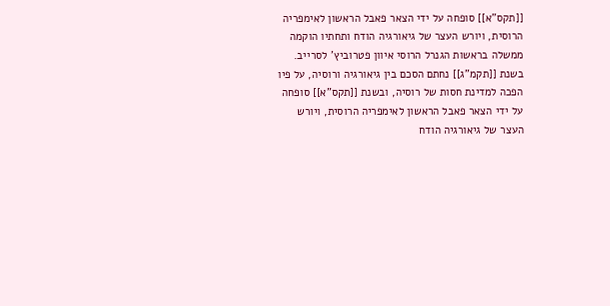[[תקס"א]] סופחה על ידי הצאר פאבל הראשון לאימפריה הרוסית, ויורש העצר של גיאורגיה הודח ותחתיו הוקמה ממשלה בראשות הגנרל הרוסי איוון פטרוביץ' לסרייב.
בשנת [[תקמ"ג]] נחתם הסכם בין גיאורגיה ורוסיה, על פיו הפכה למדינת חסות של רוסיה, ובשנת [[תקס"א]] סופחה על ידי הצאר פאבל הראשון לאימפריה הרוסית, ויורש העצר של גיאורגיה הודח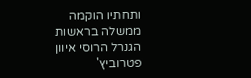ותחתיו הוקמה ממשלה בראשות הגנרל הרוסי איוון פטרוביץ'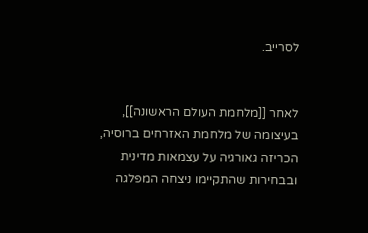לסרייב.


לאחר [[מלחמת העולם הראשונה]], בעיצומה של מלחמת האזרחים ברוסיה, הכריזה גאורגיה על עצמאות מדינית ובבחירות שהתקיימו ניצחה המפלגה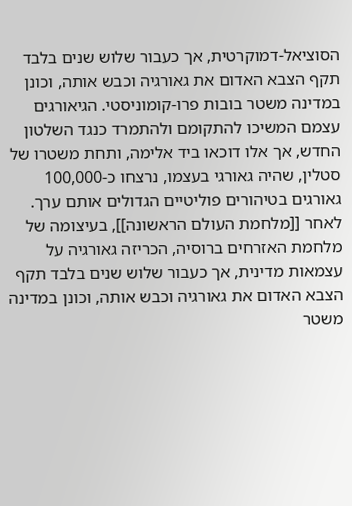הסוציאל-דמוקרטית, אך כעבור שלוש שנים בלבד תקף הצבא האדום את גאורגיה וכבש אותה, וכונן במדינה משטר בובות פרו-קומוניסטי. הגיאורגים עצמם המשיכו להתקומם ולהתמרד כנגד השלטון החדש, אך אלו דוכאו ביד אלימה, ותחת משטרו של סטלין, שהיה גאורגי בעצמו, נרצחו כ-100,000 גאורגים בטיהורים פוליטיים הגדולים אותם ערך.
לאחר [[מלחמת העולם הראשונה]], בעיצומה של מלחמת האזרחים ברוסיה, הכריזה גאורגיה על עצמאות מדינית, אך כעבור שלוש שנים בלבד תקף הצבא האדום את גאורגיה וכבש אותה, וכונן במדינה משטר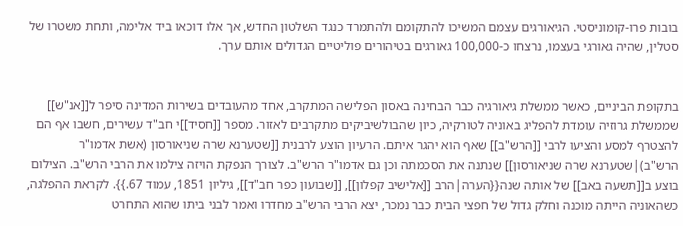בובות פרו-קומוניסטי. הגיאורגים עצמם המשיכו להתקומם ולהתמרד כנגד השלטון החדש, אך אלו דוכאו ביד אלימה, ותחת משטרו של סטלין, שהיה גאורגי בעצמו, נרצחו כ-100,000 גאורגים בטיהורים פוליטיים הגדולים אותם ערך.


בתקופת הביניים, כאשר ממשלת גיאורגיה כבר הבחינה באסון הפלישה המתקרב, אחד מהעובדים בשירות המדינה סיפר ל[[אנ"ש]] שממשלת גרוזיה עומדת להפליג באוניה לטורקיה, כיון שהבולשיביקים מתקרבים לאזור. מספר [[חסיד]]י חב"ד עשירים, חשבו אף הם להצטרף למסע והציעו לרבי [[הרש"ב]] שאף הוא יהגר איתם. הרעיון הוצע לרבנית [[שטערנא שרה שניאורסון (אשת אדמו"ר הרש"ב)|שטערנא שרה שניאורסון]] שנתנה את הסכמתה וכן גם אדמו"ר הרש"ב. לצורך הנפקת הויזה צילמו את הרבי הרש"ב. הצילום בוצע ב[[תשעה באב]] של אותה שנה{{הערה|הרב [[אלישיב קפלון]], [[שבועון כפר חב"ד]], גיליון 1851, עמוד 67.}}. לקראת ההפלגה, כשהאוניה הייתה מוכנה וחלק גדול של חפצי הבית כבר נמכר, יצא הרבי הרש"ב מחדרו ואמר לבני ביתו שהוא התחרט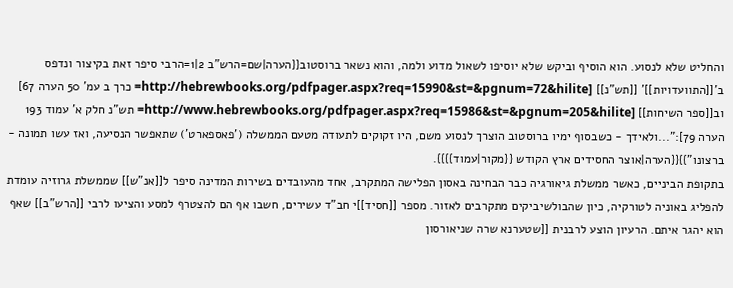והחליט שלא לנסוע. הוא הוסיף וביקש שלא יוסיפו לשאול מדוע ולמה, והוא נשאר ברוסטוב{{הערה|שם=הרש"ב 2|1=הרבי סיפר זאת בקיצור ונדפס ב'[[התוועדויות]]' [[תש"נ]] [http://hebrewbooks.org/pdfpager.aspx?req=15990&st=&pgnum=72&hilite= כרך ב עמ' 50 הערה 67] וב[[ספר השיחות]] [http://www.hebrewbooks.org/pdfpager.aspx?req=15986&st=&pgnum=205&hilite= תש"נ חלק א' עמוד 193 הערה 79]:"...ולאידך - כשבסוף ימיו ברוסטוב הוצרך לנסוע משם, היו זקוקים לתעודה מטעם הממשלה ('פאספארט') שתאפשר הנסיעה, ואז עשו תמונה - ברצונו"}}{{הערה|אוצר החסידים ארץ הקודש {{מקור|עמוד}}}}.
בתקופת הביניים, כאשר ממשלת גיאורגיה כבר הבחינה באסון הפלישה המתקרב, אחד מהעובדים בשירות המדינה סיפר ל[[אנ"ש]] שממשלת גרוזיה עומדת להפליג באוניה לטורקיה, כיון שהבולשיביקים מתקרבים לאזור. מספר [[חסיד]]י חב"ד עשירים, חשבו אף הם להצטרף למסע והציעו לרבי [[הרש"ב]] שאף הוא יהגר איתם. הרעיון הוצע לרבנית [[שטערנא שרה שניאורסון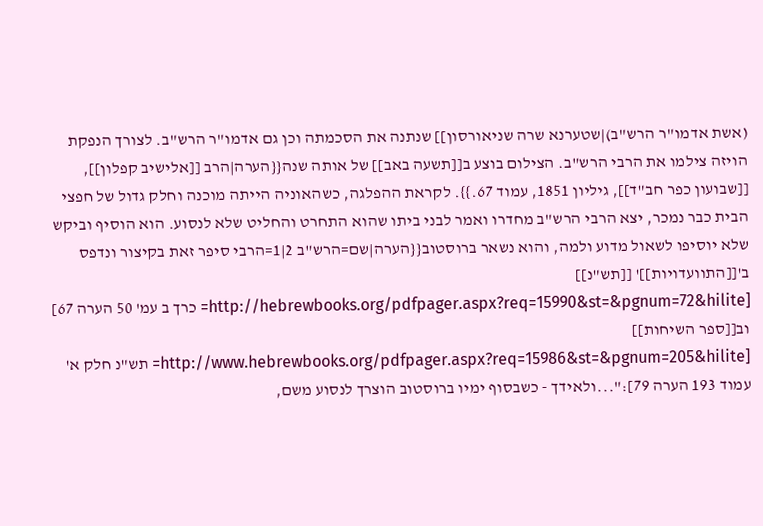(אשת אדמו"ר הרש"ב)|שטערנא שרה שניאורסון]] שנתנה את הסכמתה וכן גם אדמו"ר הרש"ב. לצורך הנפקת הויזה צילמו את הרבי הרש"ב. הצילום בוצע ב[[תשעה באב]] של אותה שנה{{הערה|הרב [[אלישיב קפלון]], [[שבועון כפר חב"ד]], גיליון 1851, עמוד 67.}}. לקראת ההפלגה, כשהאוניה הייתה מוכנה וחלק גדול של חפצי הבית כבר נמכר, יצא הרבי הרש"ב מחדרו ואמר לבני ביתו שהוא התחרט והחליט שלא לנסוע. הוא הוסיף וביקש שלא יוסיפו לשאול מדוע ולמה, והוא נשאר ברוסטוב{{הערה|שם=הרש"ב 2|1=הרבי סיפר זאת בקיצור ונדפס ב'[[התוועדויות]]' [[תש"נ]] [http://hebrewbooks.org/pdfpager.aspx?req=15990&st=&pgnum=72&hilite= כרך ב עמ' 50 הערה 67] וב[[ספר השיחות]] [http://www.hebrewbooks.org/pdfpager.aspx?req=15986&st=&pgnum=205&hilite= תש"נ חלק א' עמוד 193 הערה 79]:"...ולאידך - כשבסוף ימיו ברוסטוב הוצרך לנסוע משם,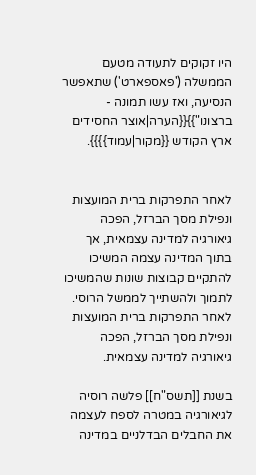היו זקוקים לתעודה מטעם הממשלה ('פאספארט') שתאפשר הנסיעה, ואז עשו תמונה - ברצונו"}}{{הערה|אוצר החסידים ארץ הקודש {{מקור|עמוד}}}}.


לאחר התפרקות ברית המועצות ונפילת מסך הברזל, הפכה גיאורגיה למדינה עצמאית, אך בתוך המדינה עצמה המשיכו להתקיים קבוצות שונות שהמשיכו לתמוך ולהשתייך לממשל הרוסי.
לאחר התפרקות ברית המועצות ונפילת מסך הברזל, הפכה גיאורגיה למדינה עצמאית.

בשנת [[תשס"ח]] פלשה רוסיה לגיאורגיה במטרה לספח לעצמה את החבלים הבדלניים במדינה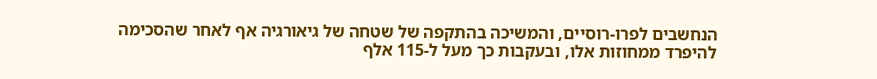הנחשבים לפרו-רוסיים, והמשיכה בהתקפה של שטחה של גיאורגיה אף לאחר שהסכימה להיפרד ממחוזות אלו, ובעקבות כך מעל ל-115 אלף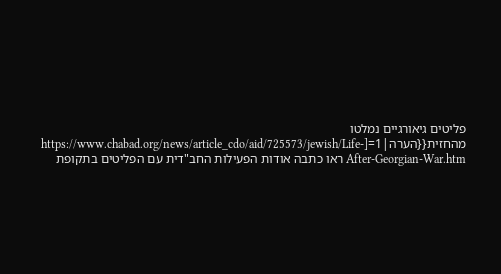פליטים גיאורגיים נמלטו מהחזית{{הערה|1=[https://www.chabad.org/news/article_cdo/aid/725573/jewish/Life-After-Georgian-War.htm ראו כתבה אודות הפעילות החב"דית עם הפליטים בתקופת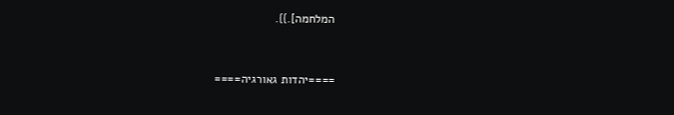המלחמה].}}.


====יהדות גאורגיה====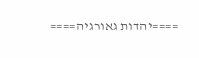====יהדות גאורגיה====